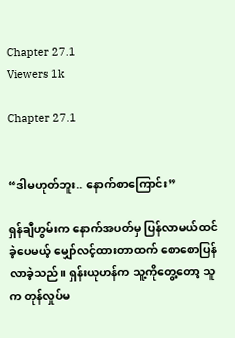Chapter 27.1
Viewers 1k

Chapter 27.1


“ဒါမဟုတ်ဘူး.. နောက်စာကြောင်း”

ရှန်ချီဟွမ်းက နောက်အပတ်မှ ပြန်လာမယ်ထင်ခဲ့ပေမယ့် မျှော်လင့်ထားတာထက် စောစောပြန်လာခဲ့သည်။ ရှန်းယုဟန်က သူ့ကိုတွေ့တော့ သူက တုန်လှုပ်မ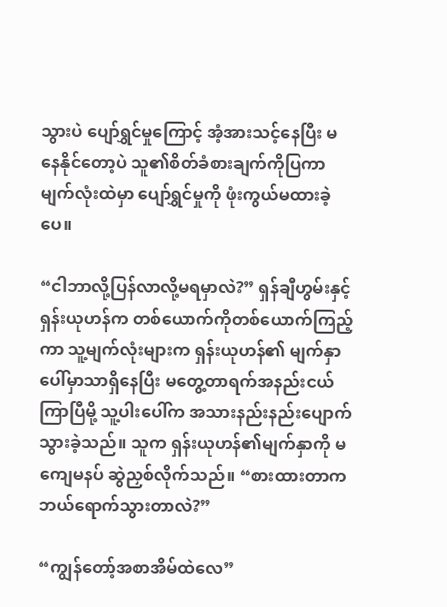သွားပဲ ပျော်ရွှင်မှုကြောင့် အံ့အားသင့်နေပြီး မနေနိုင်တော့ပဲ သူ၏စိတ်ခံစားချက်ကိုပြကာ မျက်လုံးထဲမှာ ပျော်ရွှင်မှုကို ဖုံးကွယ်မထားခဲ့ပေ။

“ငါဘာလို့ပြန်လာလို့မရမှာလဲ?” ရှန်ချီဟွမ်းနှင့်ရှန်းယုဟန်က တစ်ယောက်ကိုတစ်ယောက်ကြည့်ကာ သူ့မျက်လုံးများက ရှန်းယုဟန်၏ မျက်နှာပေါ်မှာသာရှိနေပြီး မတွေ့တာရက်အနည်းငယ်ကြာပြီမို့ သူ့ပါးပေါ်က အသားနည်းနည်းပျောက်သွားခဲ့သည်။ သူက ရှန်းယုဟန်၏မျက်နှာကို မကျေမနပ် ဆွဲညှစ်လိုက်သည်။ “စားထားတာက ဘယ်ရောက်သွားတာလဲ?”

“ကျွန်တော့်အစာအိမ်ထဲလေ”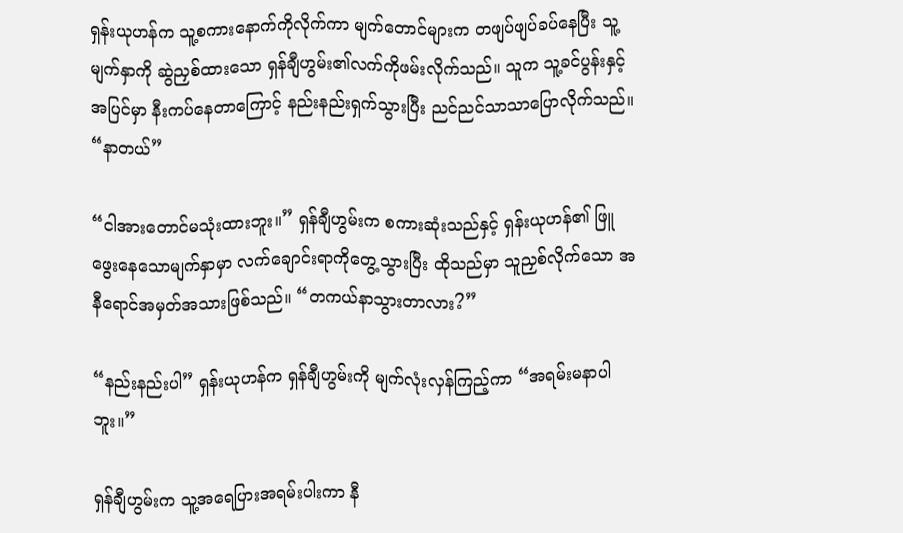ရှန်းယုဟန်က သူ့စကားနောက်ကိုလိုက်ကာ မျက်တောင်များက တဖျပ်ဖျပ်ခပ်နေပြီး သူ့မျက်နှာကို ဆွဲညှစ်ထားသော ရှန်ချီဟွမ်း၏လက်ကိုဖမ်းလိုက်သည်။ သူက သူ့ခင်ပွန်းနှင့် အပြင်မှာ နီးကပ်နေတာကြောင့် နည်းနည်းရှက်သွားပြီး ညင်ညင်သာသာပြောလိုက်သည်။ “နာတယ်”

“ငါအားတောင်မသုံးထားဘူး။” ရှန်ချီဟွမ်းက စကားဆုံးသည်နှင့် ရှန်းယုဟန်၏ ဖြူဖွေးနေသောမျက်နှာမှာ လက်ချောင်းရာကိုတွေ့သွားပြီး ထိုသည်မှာ သူညှစ်လိုက်သော အနီရောင်အမှတ်အသားဖြစ်သည်။ “တကယ်နာသွားတာလား?”

“နည်းနည်းပါ” ရှန်းယုဟန်က ရှန်ချီဟွမ်းကို မျက်လုံးလှန်ကြည့်ကာ “အရမ်းမနာပါဘူး။”

ရှန်ချီဟွမ်းက သူ့အရေပြားအရမ်းပါးကာ နီ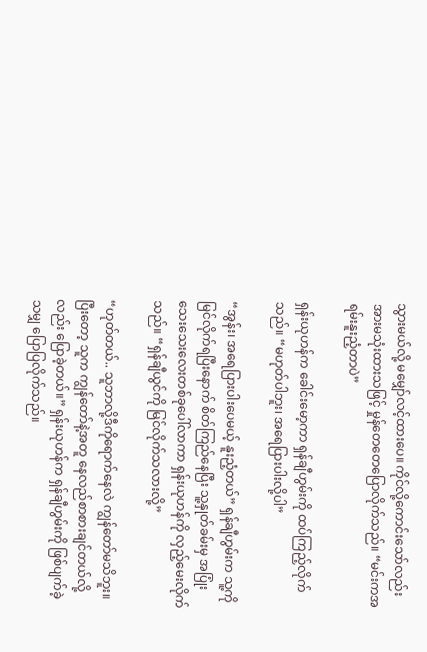သွားမယ်လို့ မမျှော်လင့်ထားပေ။ ကိုင်လို့ကောင်းသော်လည်း အားမသုံးထားသဖြင့် မှုန်တေတေပြောလိုက်သည်။ “မင်းကအရမ်းနူးညံ့တာပဲ”

ရှန်းယုဟန်က ခေါင်းမော့ကာ ရှန်ချီဟွမ်းကို ထပ်ကြည့်လိုက်သည်။ “မဟုတ်ပါဘူး၊ အရေပြားပါးလို့ပါ”

“အွန်း၊ အရေပြားပါးပေမယ့် နူးညံ့တယ်” ရှန်ချီဟွမ်းက သူ့ကိုမြင်လိုက်ရပြီးနောက် စိတ်ကြည်နေပြီး သူ့နှုတ်ခမ်းမှ အပြုံးသေးသေးလေးတစ်ခုပေါ်လာကာ ရှန်းယုဟန်ကို လှည့်မေးလိုက်သည်။ “ရှန်ချီယွင်ကို မြင်လိုက်သလားလို့”

“ဟုတ်တယ်.. သူဘာလို့ဒီကိုရောက်နေလဲ ကျွန်တော်မသိဘူး။ ပြီးတော့ သူက ကျွန်တော်နဲ့အတူ နေလည်စာစားချင်တယ်လို့လည်း ပြောခဲ့တယ်။” ရှန်းယုဟန်က ရှန်ချီဟွမ်းကို ဖြစ်ပျက်ခဲ့သမျှ ပြောပြလိုက်သည်။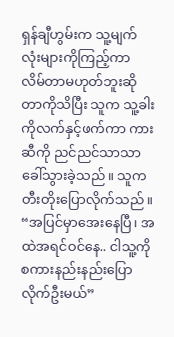ရှန်ချီဟွမ်းက သူ့မျက်လုံးများကိုကြည့်ကာ လိမ်တာမဟုတ်ဘူးဆိုတာကိုသိပြီး သူက သူ့ခါးကိုလက်နှင့်ဖက်ကာ ကားဆီကို ညင်ညင်သာသာ ခေါ်သွားခဲ့သည်။ သူက တီးတိုးပြောလိုက်သည်။ “အပြင်မှာအေးနေပြီ၊ အထဲအရင်ဝင်နေ.. ငါသူ့ကိုစကားနည်းနည်းပြောလိုက်ဦးမယ်”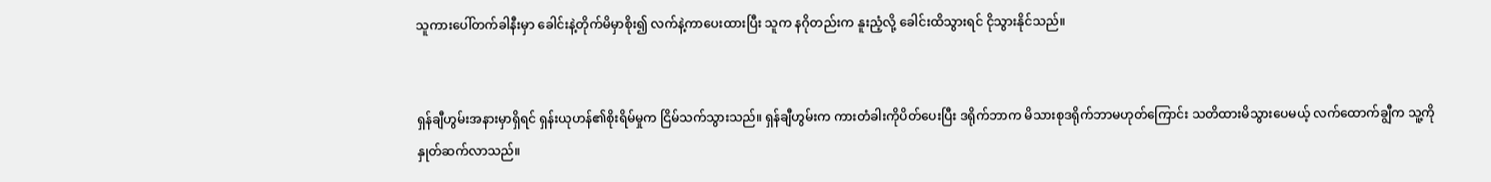သူကားပေါ်တက်ခါနီးမှာ ခေါင်းနဲ့တိုက်မိမှာစိုး၍ လက်နဲ့ကာပေးထားပြီး သူက နဂိုတည်းက နူးညံ့လို့ ခေါင်းထိသွားရင် ငိုသွားနိုင်သည်။


ရှန်ချီဟွမ်းအနားမှာရှိရင် ရှန်းယုဟန်၏စိုးရိမ်မှုက ငြိမ်သက်သွားသည်။ ရှန်ချီဟွမ်းက ကားတံခါးကိုပိတ်ပေးပြီး ဒရိုက်ဘာက မိသားစုဒရိုက်ဘာမဟုတ်ကြောင်း သတိထားမိသွားပေမယ့် လက်ထောက်ချွီက သူ့ကိုနှုတ်ဆက်လာသည်။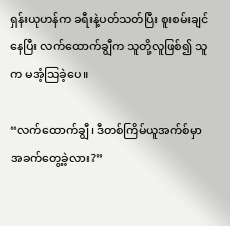ရှန်းယုဟန်က ခရီးနဲ့ပတ်သတ်ပြီး စူးစမ်းချင်နေပြီး လက်ထောက်ချွီက သူတို့လူဖြစ်၍ သူက မအံ့သြခဲ့ပေ။

“လက်ထောက်ချွီ၊ ဒီတစ်ကြိမ်ယူအက်စ်မှာ အခက်တွေ့ခဲ့လား?”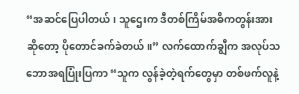“အဆင်ပြေပါတယ်၊ သူဌေးက ဒီတစ်ကြိမ်အဓိကတွန်းအားဆိုတော့ ပိုတောင်ခက်ခဲတယ်။” လက်ထောက်ချွီက အလုပ်သဘောအရပြုံးပြကာ “သူက လွန်ခဲ့တဲ့ရက်တွေမှာ တစ်ဖက်လူနဲ့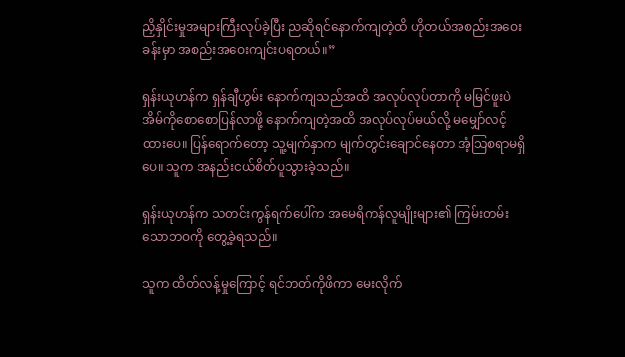ညှိနှိုင်းမှုအများကြီးလုပ်ခဲ့ပြီး ညဆိုရင်နောက်ကျတဲ့ထိ ဟိုတယ်အစည်းအဝေးခန်းမှာ အစည်းအဝေးကျင်းပရတယ်။”

ရှန်းယုဟန်က ရှန်ချီဟွမ်း နောက်ကျသည်အထိ အလုပ်လုပ်တာကို မမြင်ဖူးပဲ အိမ်ကိုစောစောပြန်လာဖို့ နောက်ကျတဲ့အထိ အလုပ်လုပ်မယ်လို့ မမျှော်လင့်ထားပေ။ ပြန်ရောက်တော့ သူ့မျက်နှာက မျက်တွင်းချောင်နေတာ အံ့သြစရာမရှိပေ။ သူက အနည်းငယ်စိတ်ပူသွားခဲ့သည်။

ရှန်းယုဟန်က သတင်းကွန်ရက်ပေါ်က အမေရိကန်လူမျိုးများ၏ ကြမ်းတမ်းသောဘဝကို တွေ့ခဲ့ရသည်။

သူက ထိတ်လန့်မှုကြောင့် ရင်ဘတ်ကိုဖိကာ မေးလိုက်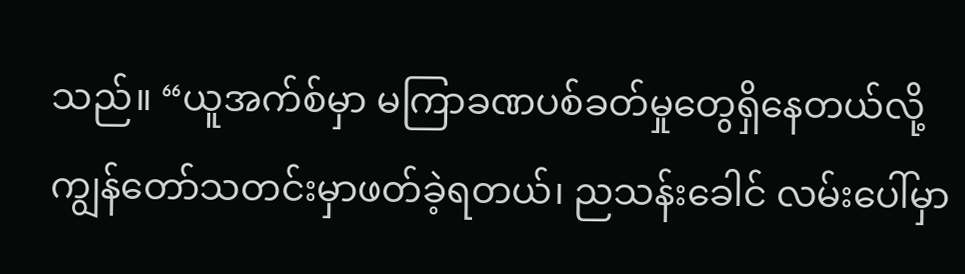သည်။ “ယူအက်စ်မှာ မကြာခဏပစ်ခတ်မှုတွေရှိနေတယ်လို့ ကျွန်တော်သတင်းမှာဖတ်ခဲ့ရတယ်၊ ညသန်းခေါင် လမ်းပေါ်မှာ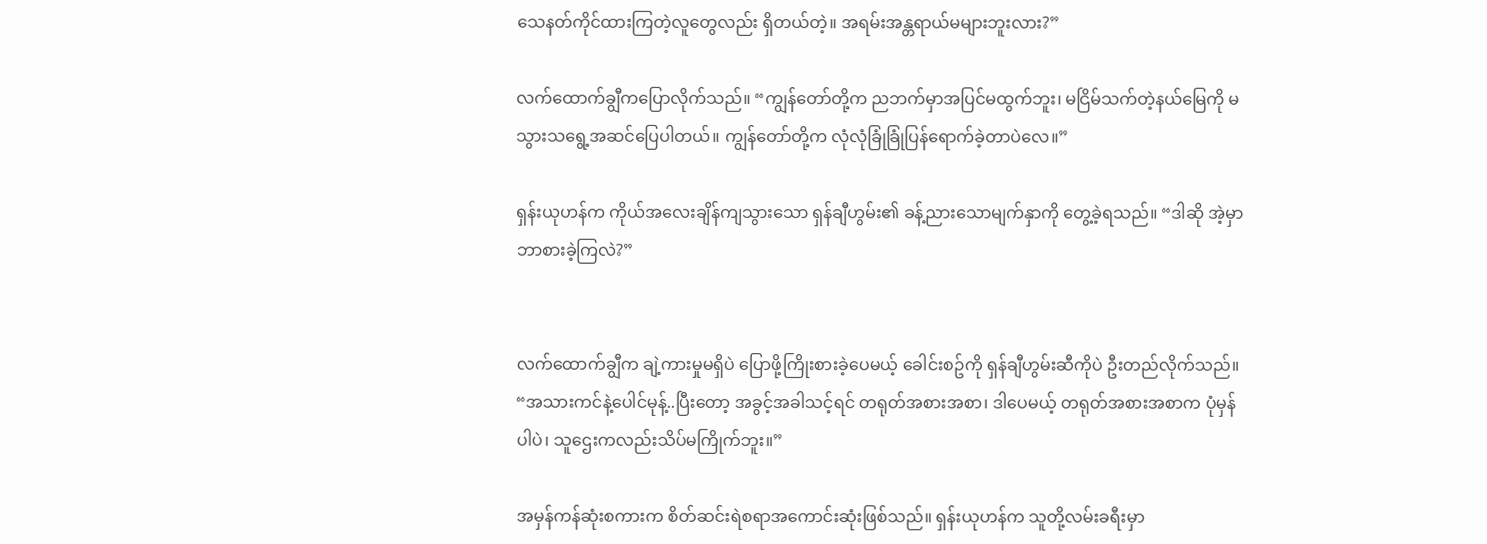သေနတ်ကိုင်ထားကြတဲ့လူတွေလည်း ရှိတယ်တဲ့။ အရမ်းအန္တရာယ်မများဘူးလား?”

လက်ထောက်ချွီကပြောလိုက်သည်။ “ကျွန်တော်တို့က ညဘက်မှာအပြင်မထွက်ဘူး၊ မငြိမ်သက်တဲ့နယ်မြေကို မသွားသရွေ့အဆင်ပြေပါတယ်။ ကျွန်တော်တို့က လုံလုံခြုံခြုံပြန်ရောက်ခဲ့တာပဲလေ။”

ရှန်းယုဟန်က ကိုယ်အလေးချိန်ကျသွားသော ရှန်ချီဟွမ်း၏ ခန့်ညားသောမျက်နှာကို တွေ့ခဲ့ရသည်။ “ဒါဆို အဲ့မှာဘာစားခဲ့ကြလဲ?”


လက်ထောက်ချွီက ချဲ့ကားမှုမရှိပဲ ပြောဖို့ကြိုးစားခဲ့ပေမယ့် ခေါင်းစဥ်ကို ရှန်ချီဟွမ်းဆီကိုပဲ ဦးတည်လိုက်သည်။ “အသားကင်နဲ့ပေါင်မုန့်..ပြီးတော့ အခွင့်အခါသင့်ရင် တရုတ်အစားအစာ၊ ဒါပေမယ့် တရုတ်အစားအစာက ပုံမှန်ပါပဲ၊ သူဌေးကလည်းသိပ်မကြိုက်ဘူး။”

အမှန်ကန်ဆုံးစကားက စိတ်ဆင်းရဲစရာအကောင်းဆုံးဖြစ်သည်။ ရှန်းယုဟန်က သူတို့လမ်းခရီးမှာ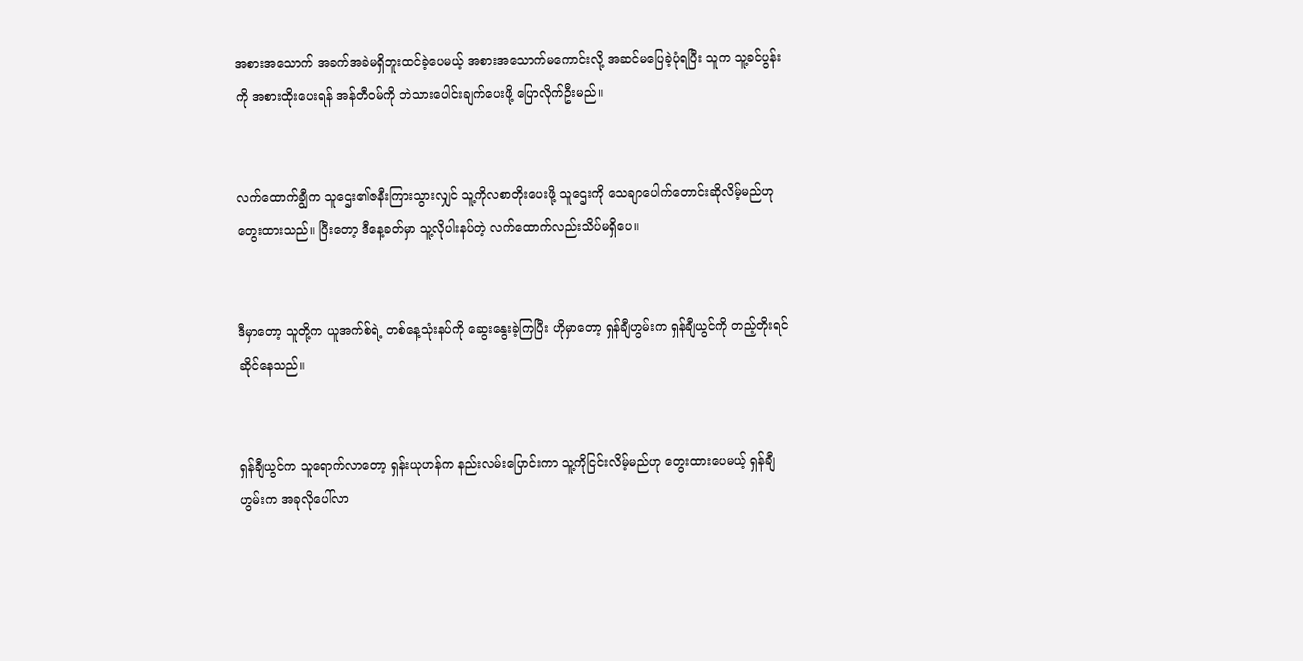အစားအသောက် အခက်အခဲမရှိဘူးထင်ခဲ့ပေမယ့် အစားအသောက်မကောင်းလို့ အဆင်မပြေခဲ့ပုံရပြီး သူက သူ့ခင်ပွန်းကို အစားထိုးပေးရန် အန်တီဝမ်ကို ဘဲသားပေါင်းချက်ပေးဖို့ ပြောလိုက်ဦးမည်။


လက်ထောက်ချွီက သူဌေး၏ဇနီးကြားသွားလျှင် သူ့ကိုလစာတိုးပေးဖို့ သူဌေးကို သေချာပေါက်တောင်းဆိုလိမ့်မည်ဟု တွေးထားသည်။ ပြီးတော့ ဒီနေ့ခတ်မှာ သူ့လိုပါးနပ်တဲ့ လက်ထောက်လည်းသိပ်မရှိပေ။


ဒီမှာတော့ သူတို့က ယူအက်စ်ရဲ့ တစ်နေ့သုံးနပ်ကို ဆွေးနွေးခဲ့ကြပြီး ဟိုမှာတော့ ရှန်ချီဟွမ်းက ရှန်ချီယွင်ကို တည့်တိုးရင်ဆိုင်နေသည်။


ရှန်ချီယွင်က သူရောက်လာတော့ ရှန်းယုဟန်က နည်းလမ်းပြောင်းကာ သူ့ကိုငြင်းလိမ့်မည်ဟု တွေးထားပေမယ့် ရှန်ချီဟွမ်းက အခုလိုပေါ်လာ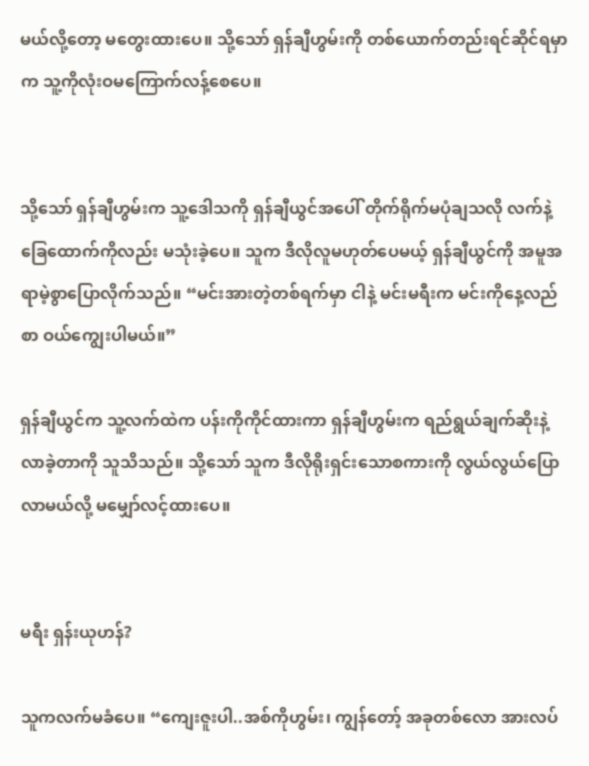မယ်လို့တော့ မတွေးထားပေ။ သို့သော် ရှန်ချီဟွမ်းကို တစ်ယောက်တည်းရင်ဆိုင်ရမှာက သူ့ကိုလုံးဝမကြောက်လန့်စေပေ။


သို့သော် ရှန်ချီဟွမ်းက သူ့ဒေါသကို ရှန်ချီယွင်အပေါ် တိုက်ရိုက်မပုံချသလို လက်နဲ့ခြေထောက်ကိုလည်း မသုံးခဲ့ပေ။ သူက ဒီလိုလူမဟုတ်ပေမယ့် ရှန်ချီယွင်ကို အမူအရာမဲ့စွာပြောလိုက်သည်။ “မင်းအားတဲ့တစ်ရက်မှာ ငါနဲ့ မင်းမရီးက မင်းကိုနေ့လည်စာ ဝယ်ကျွေးပါမယ်။”

ရှန်ချီယွင်က သူ့လက်ထဲက ပန်းကိုကိုင်ထားကာ ရှန်ချီဟွမ်းက ရည်ရွယ်ချက်ဆိုးနဲ့ လာခဲ့တာကို သူသိသည်။ သို့သော် သူက ဒီလိုရိုးရှင်းသောစကားကို လွယ်လွယ်ပြောလာမယ်လို့ မမျှော်လင့်ထားပေ။


မရီး ရှန်းယုဟန်?

သူကလက်မခံပေ။ “ကျေးဇူးပါ..အစ်ကိုဟွမ်း၊ ကျွန်တော့် အခုတစ်လော အားလပ်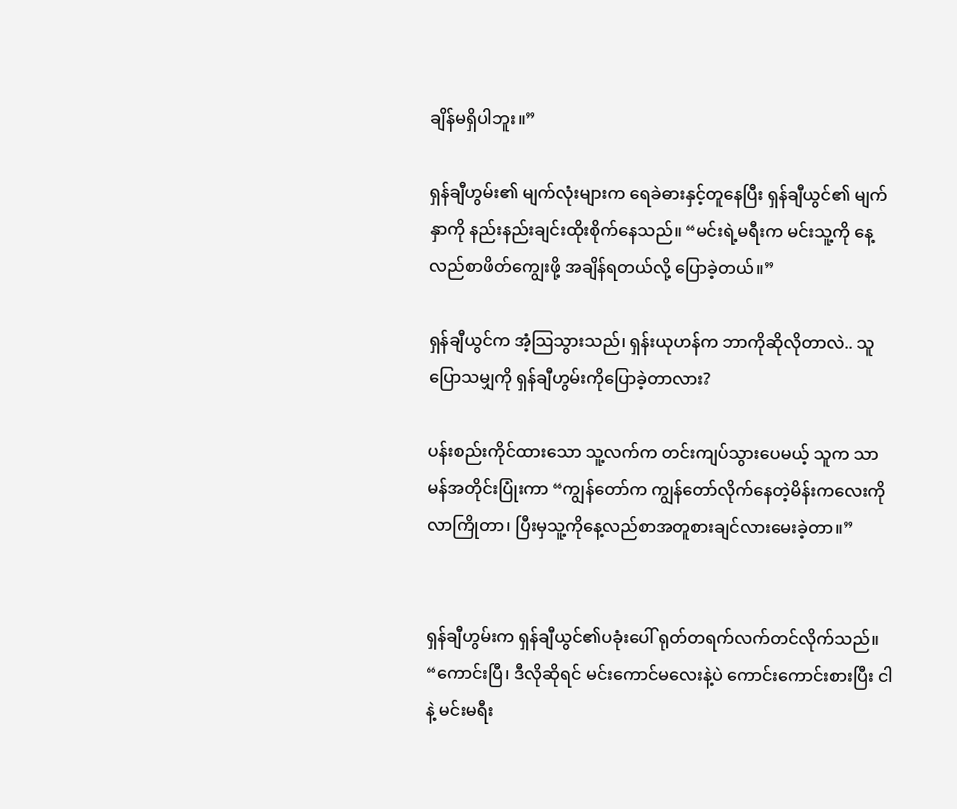ချိန်မရှိပါဘူး။”

ရှန်ချီဟွမ်း၏ မျက်လုံးများက ရေခဲဓားနှင့်တူနေပြီး ရှန်ချီယွင်၏ မျက်နှာကို နည်းနည်းချင်းထိုးစိုက်နေသည်။ “မင်းရဲ့မရီးက မင်းသူ့ကို နေ့လည်စာဖိတ်ကျွေးဖို့ အချိန်ရတယ်လို့ ပြောခဲ့တယ်။”

ရှန်ချီယွင်က အံ့သြသွားသည်၊ ရှန်းယုဟန်က ဘာကိုဆိုလိုတာလဲ.. သူပြောသမျှကို ရှန်ချီဟွမ်းကိုပြောခဲ့တာလား?

ပန်းစည်းကိုင်ထားသော သူ့လက်က တင်းကျပ်သွားပေမယ့် သူက သာမန်အတိုင်းပြုံးကာ “ကျွန်တော်က ကျွန်တော်လိုက်နေတဲ့မိန်းကလေးကို လာကြိုတာ၊ ပြီးမှသူ့ကိုနေ့လည်စာအတူစားချင်လားမေးခဲ့တာ။”


ရှန်ချီဟွမ်းက ရှန်ချီယွင်၏ပခုံးပေါ် ရုတ်တရက်လက်တင်လိုက်သည်။ “ကောင်းပြီ၊ ဒီလိုဆိုရင် မင်းကောင်မလေးနဲ့ပဲ ကောင်းကောင်းစားပြီး ငါနဲ့ မင်းမရီး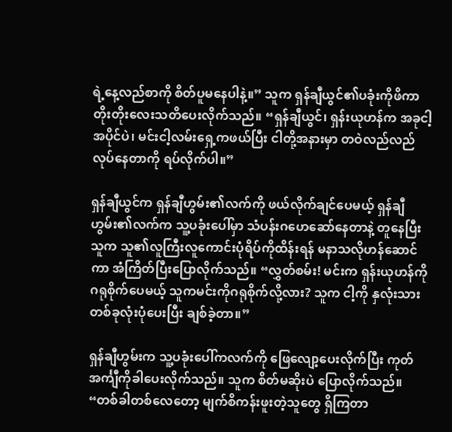ရဲ့နေ့လည်စာကို စိတ်ပူမနေပါနဲ့။” သူက ရှန်ချီယွင်၏ပခုံးကိုဖိကာ တိုးတိုးလေးသတိပေးလိုက်သည်။ “ရှန်ချီယွင်၊ ရှန်းယုဟန်က အခုငါ့အပိုင်ပဲ၊ မင်းငါ့လမ်းရှေ့ကဖယ်ပြီး ငါတို့အနားမှာ တဝဲလည်လည်လုပ်နေတာကို ရပ်လိုက်ပါ။”

ရှန်ချီယွင်က ရှန်ချီဟွမ်း၏လက်ကို ဖယ်လိုက်ချင်ပေမယ့် ရှန်ချီဟွမ်း၏လက်က သူ့ပခုံးပေါ်မှာ သံပန်းဂဟေဆော်နေတာနဲ့ တူနေပြီး သူက သူ၏လူကြီးလူကောင်းပုံရိပ်ကိုထိန်းရန် မနာသလိုဟန်ဆောင်ကာ အံကြိတ်ပြီးပြောလိုက်သည်။ “လွှတ်စမ်း! မင်းက ရှန်းယုဟန်ကို ဂရုစိုက်ပေမယ့် သူကမင်းကိုဂရုစိုက်လို့လား? သူက ငါ့ကို နှလုံးသားတစ်ခုလုံးပုံပေးပြီး ချစ်ခဲ့တာ။”

ရှန်ချီဟွမ်းက သူ့ပခုံးပေါ်ကလက်ကို ဖြေလျော့ပေးလိုက်ပြီး ကုတ်အင်္ကျီကိုခါပေးလိုက်သည်။ သူက စိတ်မဆိုးပဲ ပြောလိုက်သည်။ “တစ်ခါတစ်လေတော့ မျက်စိကန်းဖူးတဲ့သူတွေ ရှိကြတာ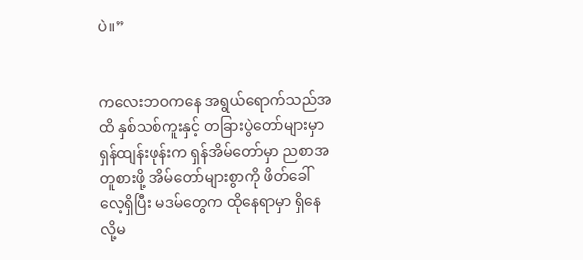ပဲ။”


ကလေးဘဝကနေ အရွယ်ရောက်သည်အထိ နှစ်သစ်ကူးနှင့် တခြားပွဲတော်များမှာ ရှန်ထျန်းဖုန်းက ရှန်အိမ်တော်မှာ ညစာအတူစားဖို့ အိမ်တော်များစွာကို ဖိတ်ခေါ်လေ့ရှိပြီး မဒမ်တွေက ထိုနေရာမှာ ရှိနေလို့မ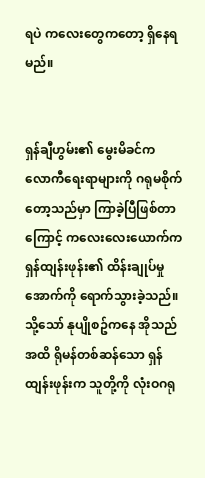ရပဲ ကလေးတွေကတော့ ရှိနေရမည်။


ရှန်ချီဟွမ်း၏ မွေးမိခင်က လောကီရေးရာများကို ဂရုမစိုက်တော့သည်မှာ ကြာခဲ့ပြီဖြစ်တာကြောင့် ကလေးလေးယောက်က ရှန်ထျန်းဖုန်း၏ ထိန်းချုပ်မှုအောက်ကို ရောက်သွားခဲ့သည်။ သို့သော် နုပျိုစဥ်ကနေ အိုသည်အထိ ရိုမန်တစ်ဆန်သော ရှန်ထျန်းဖုန်းက သူတို့ကို လုံးဝဂရု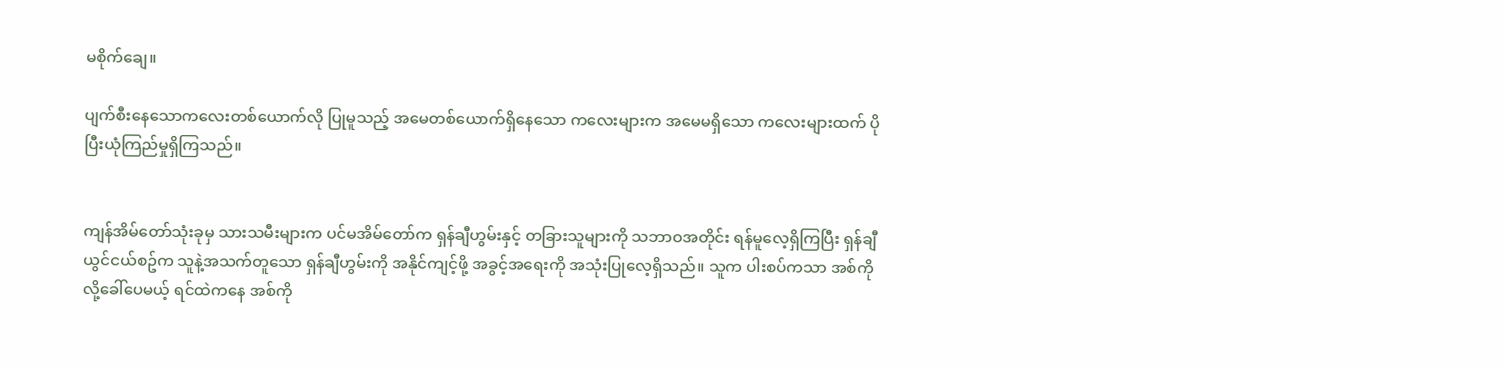မစိုက်ချေ။

ပျက်စီးနေသောကလေးတစ်ယောက်လို ပြုမူသည့် အမေတစ်ယောက်ရှိနေသော ကလေးများက အမေမရှိသော ကလေးများထက် ပိုပြီးယုံကြည်မှုရှိကြသည်။


ကျန်အိမ်တော်သုံးခုမှ သားသမီးများက ပင်မအိမ်တော်က ရှန်ချီဟွမ်းနှင့် တခြားသူများကို သဘာဝအတိုင်း ရန်မူလေ့ရှိကြပြီး ရှန်ချီယွင်ငယ်စဥ်က သူနဲ့အသက်တူသော ရှန်ချီဟွမ်းကို အနိုင်ကျင့်ဖို့ အခွင့်အရေးကို အသုံးပြုလေ့ရှိသည်။ သူက ပါးစပ်ကသာ အစ်ကိုလို့ခေါ်ပေမယ့် ရင်ထဲကနေ အစ်ကို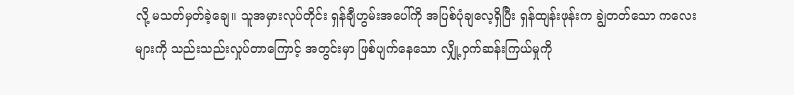လို့ မသတ်မှတ်ခဲ့ချေ။ သူအမှားလုပ်တိုင်း ရှန်ချီဟွမ်းအပေါ်ကို အပြစ်ပုံချလေ့ရှိပြီး ရှန်ထျန်းဖုန်းက ချွဲတတ်သော ကလေးများကို သည်းသည်းလှုပ်တာကြောင့် အတွင်းမှာ ဖြစ်ပျက်နေသော လျှို့ဝှက်ဆန်းကြယ်မှုကို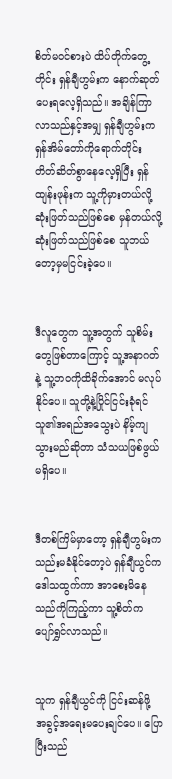စိတ်မဝင်စားပဲ ထိပ်တိုက်တွေ့တိုင်း ရှန်ချီဟွမ်းက နောက်ဆုတ်ပေးရလေ့ရှိသည်။ အချိန်ကြာလာသည်နှင့်အမျှ ရှန်ချီဟွမ်းက ရှန်အိမ်တော်ကိုရောက်တိုင်း တိတ်ဆိတ်စွာနေလေ့ရှိပြီး ရှန်ထျန်းဖုန်းက သူ့ကိုမှားတယ်လို့ ဆုံးဖြတ်သည်ဖြစ်စေ မှန်တယ်လို့ဆုံးဖြတ်သည်ဖြစ်စေ သူဘယ်တော့မှမငြင်းခဲ့ပေ။


ဒီလူတွေက သူ့အတွက် သူစိမ်းတွေဖြစ်တာကြောင့် သူ့အနာဂတ်နဲ့ သူ့ဘဝကိုထိခိုက်အောင် မလုပ်နိုင်ပေ။ သူတို့နဲ့ပြိုင်ငြင်းခုံရင် သူ၏အရည်အသွေးပဲ နိမ့်ကျသွားမည်ဆိုတာ သံသယဖြစ်ဖွယ်မရှိပေ။


ဒီတစ်ကြိမ်မှာတော့ ရှန်ချီဟွမ်းက သည်းမခံနိုင်တော့ပဲ ရှန်ချီယွင်က ဒေါသထွက်ကာ အာစေးမိနေသည်ကိုကြည့်ကာ သူ့စိတ်က ပျော်ရွှင်လာသည်။


သူက ရှန်ချီယွင်ကို ငြင်းဆန်ဖို့ အခွင့်အရေးမပေးချင်ပေ။ ပြောပြီးသည်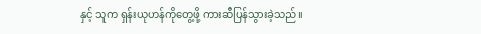နှင့် သူက ရှန်းယုဟန်ကိုတွေ့ဖို့ ကားဆီပြန်သွားခဲ့သည်။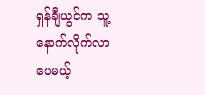ရှန်ချီယွင်က သူ့နောက်လိုက်လာပေမယ့်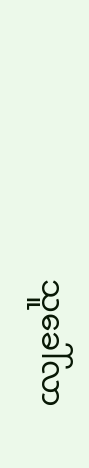သူခေါ်လာ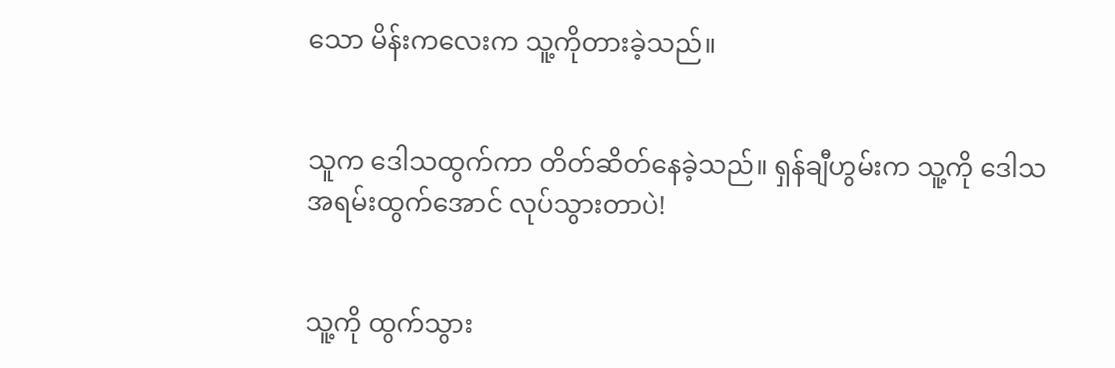သော မိန်းကလေးက သူ့ကိုတားခဲ့သည်။


သူက ဒေါသထွက်ကာ တိတ်ဆိတ်နေခဲ့သည်။ ရှန်ချီဟွမ်းက သူ့ကို ဒေါသအရမ်းထွက်အောင် လုပ်သွားတာပဲ!


သူ့ကို ထွက်သွား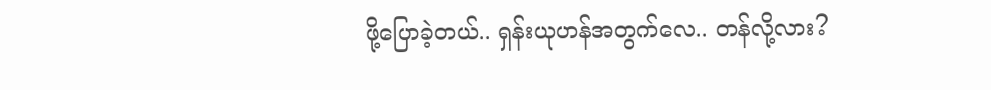ဖို့ပြောခဲ့တယ်.. ရှန်းယုဟန်အတွက်လေ.. တန်လို့လား?